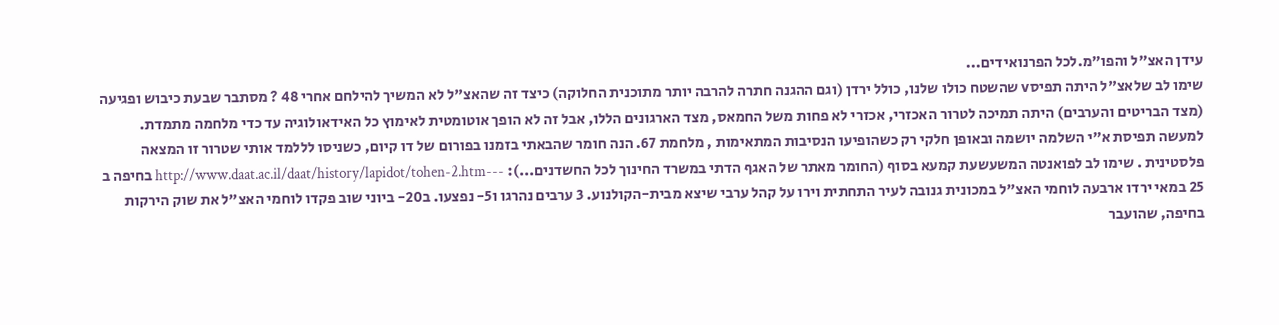עידן האצ"ל והפו"מ.לכל הפרנואידים...
שימו לב שלאצ"ל היתה תפיסv שהשטח כולו שלנו, כולל ירדן (וגם ההגנה חתרה להרבה יותר מתוכנית החלוקה) כיצד זה שהאצ"ל לא המשיך להילחם אחרי 48 ? מסתבר שבעת כיבוש ופגיעה (מצד הבריטים והערבים) היתה תמיכה לטרור האכזרי, אכזרי לא פחות משל החמאס, מצד הארגונים הללו, אבל זה לא הופך אוטומטית לאימוץ כל האידאולוגיה עד כדי מלחמה מתמדת. למעשה תפיסת א"י השלמה יושמה ובאופן חלקי רק כשהופיעו הנסיבות המתאימות , מלחמת 67. הנה חומר שהבאתי בזמנו בפורום של דו קיום, כשניסו לללמד אותי שטרור זו המצאה פלסטינית . שימו לב לפואנטה המשעשעת קמעא בסוף (החומר מאתר של האגף הדתי במשרד החינוך לכל החשדנים...): ---http://www.daat.ac.il/daat/history/lapidot/tohen-2.htm בחיפה ב 25 במאי ירדו ארבעה לוחמי האצ"ל במכונית גנובה לעיר התחתית וירו על קהל ערבי שיצא מבית-הקולנוע. 3 ערבים נהרגו ו5- נפצעו. ב20- ביוני שוב פקדו לוחמי האצ"ל את שוק הירקות בחיפה, שהועבר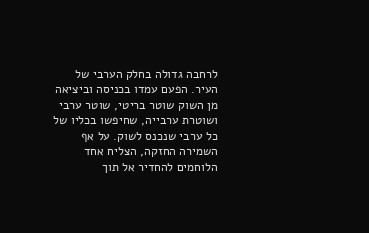לרחבה גדולה בחלק הערבי של העיר. הפעם עמדו בכניסה וביציאה מן השוק שוטר בריטי, שוטר ערבי ושוטרת ערבייה, שחיפשו בכליו של כל ערבי שנכנס לשוק. על אף השמירה החזקה, הצליח אחד הלוחמים להחדיר אל תוך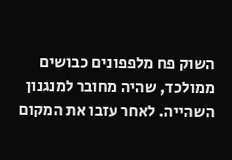השוק פח מלפפונים כבושים ממולכד, שהיה מחובר למנגנון השהייה. לאחר עזבו את המקום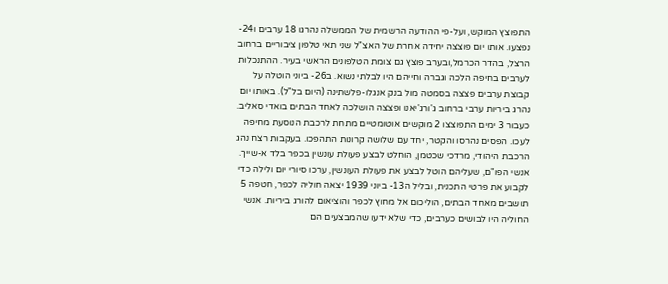התפוצץ המוקש, ועל-פי ההודעה הרשמית של הממשלה נהרגו 18 ערבים ו24- נפצעו. אותו יום פוצצה יחידה אחרת של האצ"ל שני תאי טלפון ציבוריים ברחוב הרצל, בהדר הכרמל,ובערב פוצץ גם צומת הטלפונים הראשי בעיר. ההתנכלות לערבים בחיפה הלכה וגברה וחייהם היו לבלתי נשוא. ב26- ביוני הוטלה על קבוצת ערבים פצצה בסמטה מול בנק אנגלו-פלשתינה (היום בל"ל). באותו יום נהרג ביריות ערבי ברחוב ג'ורג'יאנו ופצצה הושלכה לאחד הבתים בואדי סאליב. כעבור 3 ימים התפוצצו 2 מוקשים אוטומטיים מתחת לרכבת הנוסעת מחיפה לעכו. הפסים נהרסו והקטר, יחד עם שלושה קרונות התהפכו. בעקבות רצח נהג הרכבת היהודי, מרדכי שכטמן, הוחלט לבצע פעולת עונשין בכפר בלד א-שייך. אנשי הפו"ם, שעליהם הוטל לבצע את פעולת העונשין, ערכו סיורי יום ולילה כדי לקבוע את פרטי התכנית, ובליל ה13- ביוני 1939 יצאה חוליה לכפר, חטפה 5 תושבים מאחד הבתים, הוליכום אל מחוץ לכפר והוציאום להורג ביריות. אנשי החוליה היו לבושים כערבים, כדי שלא ידעו שהמבצעים הם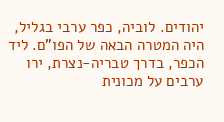יהודים. לוביה, כפר ערבי בגליל, היה המטרה הבאה של הפו"ם. ליד הכפר, בדרך טבריה-נצרת, ירו ערבים על מכונית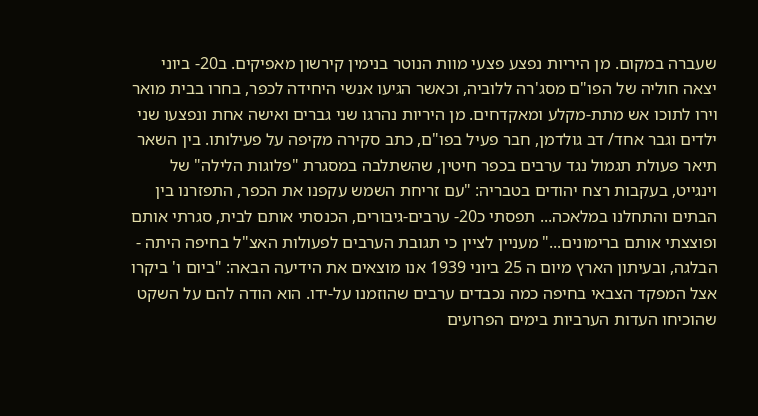שעברה במקום. מן היריות נפצע פצעי מוות הנוטר בנימין קירשון מאפיקים. ב20- ביוני יצאה חוליה של הפו"ם מסג'רה ללוביה, וכאשר הגיעו אנשי היחידה לכפר, בחרו בבית מואר וירו לתוכו אש מתת-מקלע ומאקדחים. מן היריות נהרגו שני גברים ואישה אחת ונפצעו שני ילדים וגבר אחד/ דב גולדמן, חבר פעיל בפו"ם, כתב סקירה מקיפה על פעילותו. בין השאר תיאר פעולת תגמול נגד ערבים בכפר חיטין, שהשתלבה במסגרת "פלוגות הלילה" של וינגייט, בעקבות רצח יהודים בטבריה: "עם זריחת השמש עקפנו את הכפר, התפזרנו בין הבתים והתחלנו במלאכה... תפסתי כ20- ערבים-גיבורים, הכנסתי אותם לבית, סגרתי אותם ופוצצתי אותם ברימונים..." מעניין לציין כי תגובת הערבים לפעולות האצ"ל בחיפה היתה - הבלגה, ובעיתון הארץ מיום ה 25 ביוני 1939 אנו מוצאים את הידיעה הבאה: "ביום ו' ביקרו אצל המפקד הצבאי בחיפה כמה נכבדים ערבים שהוזמנו על-ידו. הוא הודה להם על השקט שהוכיחו העדות הערביות בימים הפרועים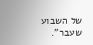של השבוע שעבר".